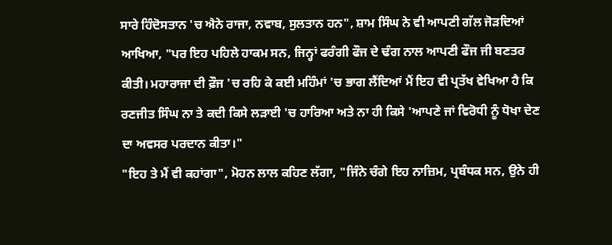ਸਾਰੇ ਹਿੰਦੋਸਤਾਨ 'ਚ ਐਨੇ ਰਾਜਾ, ਨਵਾਬ, ਸੁਲਤਾਨ ਹਨ", ਸ਼ਾਮ ਸਿੰਘ ਨੇ ਵੀ ਆਪਣੀ ਗੱਲ ਜੋੜਦਿਆਂ ਆਖਿਆ, "ਪਰ ਇਹ ਪਹਿਲੇ ਹਾਕਮ ਸਨ, ਜਿਨ੍ਹਾਂ ਫਰੰਗੀ ਫੌਜ ਦੇ ਢੰਗ ਨਾਲ ਆਪਣੀ ਫੌਜ ਜੀ ਬਣਤਰ ਕੀਤੀ। ਮਹਾਰਾਜਾ ਦੀ ਫ਼ੌਜ 'ਚ ਰਹਿ ਕੇ ਕਈ ਮਹਿੰਮਾਂ 'ਚ ਭਾਗ ਲੈਂਦਿਆਂ ਮੈਂ ਇਹ ਵੀ ਪ੍ਰਤੱਖ ਵੇਖਿਆ ਹੈ ਕਿ ਰਣਜੀਤ ਸਿੰਘ ਨਾ ਤੇ ਕਦੀ ਕਿਸੇ ਲੜਾਈ 'ਚ ਹਾਰਿਆ ਅਤੇ ਨਾ ਹੀ ਕਿਸੇ 'ਆਪਣੇ ਜਾਂ ਵਿਰੋਧੀ ਨੂੰ ਧੋਖਾ ਦੇਣ ਦਾ ਅਵਸਰ ਪਰਦਾਨ ਕੀਤਾ।"
"ਇਹ ਤੇ ਮੈਂ ਵੀ ਕਹਾਂਗਾ", ਮੋਹਨ ਲਾਲ ਕਹਿਣ ਲੱਗਾ, "ਜਿੰਨੇ ਚੰਗੇ ਇਹ ਨਾਜ਼ਿਮ, ਪ੍ਰਬੰਧਕ ਸਨ, ਉਨੇ ਹੀ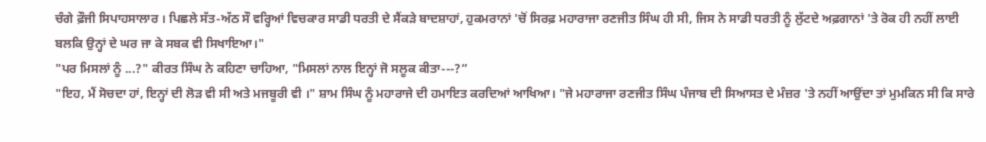ਚੰਗੇ ਫ਼ੌਜੀ ਸਿਪਾਹਸਾਲਾਰ । ਪਿਛਲੇ ਸੱਤ-ਅੱਠ ਸੌ ਵਰ੍ਹਿਆਂ ਵਿਚਕਾਰ ਸਾਡੀ ਧਰਤੀ ਦੇ ਸੈਂਕੜੇ ਬਾਦਸ਼ਾਹਾਂ, ਹੁਕਮਰਾਨਾਂ 'ਚੋਂ ਸਿਰਫ਼ ਮਹਾਰਾਜਾ ਰਣਜੀਤ ਸਿੰਘ ਹੀ ਸੀ, ਜਿਸ ਨੇ ਸਾਡੀ ਧਰਤੀ ਨੂੰ ਲੁੱਟਦੇ ਅਫ਼ਗਾਨਾਂ 'ਤੇ ਰੋਕ ਹੀ ਨਹੀਂ ਲਾਈ ਬਲਕਿ ਉਨ੍ਹਾਂ ਦੇ ਘਰ ਜਾ ਕੇ ਸਬਕ ਵੀ ਸਿਖਾਇਆ।"
"ਪਰ ਮਿਸਲਾਂ ਨੂੰ ...?" ਕੀਰਤ ਸਿੰਘ ਨੇ ਕਹਿਣਾ ਚਾਹਿਆ, "ਮਿਸਲਾਂ ਨਾਲ ਇਨ੍ਹਾਂ ਜੋ ਸਲੂਕ ਕੀਤਾ---?”
"ਇਹ, ਮੈਂ ਸੋਚਦਾ ਹਾਂ, ਇਨ੍ਹਾਂ ਦੀ ਲੋੜ ਵੀ ਸੀ ਅਤੇ ਮਜਬੂਰੀ ਵੀ ।" ਸ਼ਾਮ ਸਿੰਘ ਨੂੰ ਮਹਾਰਾਜੇ ਦੀ ਹਮਾਇਤ ਕਰਦਿਆਂ ਆਖਿਆ। "ਜੇ ਮਹਾਰਾਜਾ ਰਣਜੀਤ ਸਿੰਘ ਪੰਜਾਬ ਦੀ ਸਿਆਸਤ ਦੇ ਮੰਜ਼ਰ 'ਤੇ ਨਹੀਂ ਆਉਂਦਾ ਤਾਂ ਮੁਮਕਿਨ ਸੀ ਕਿ ਸਾਰੇ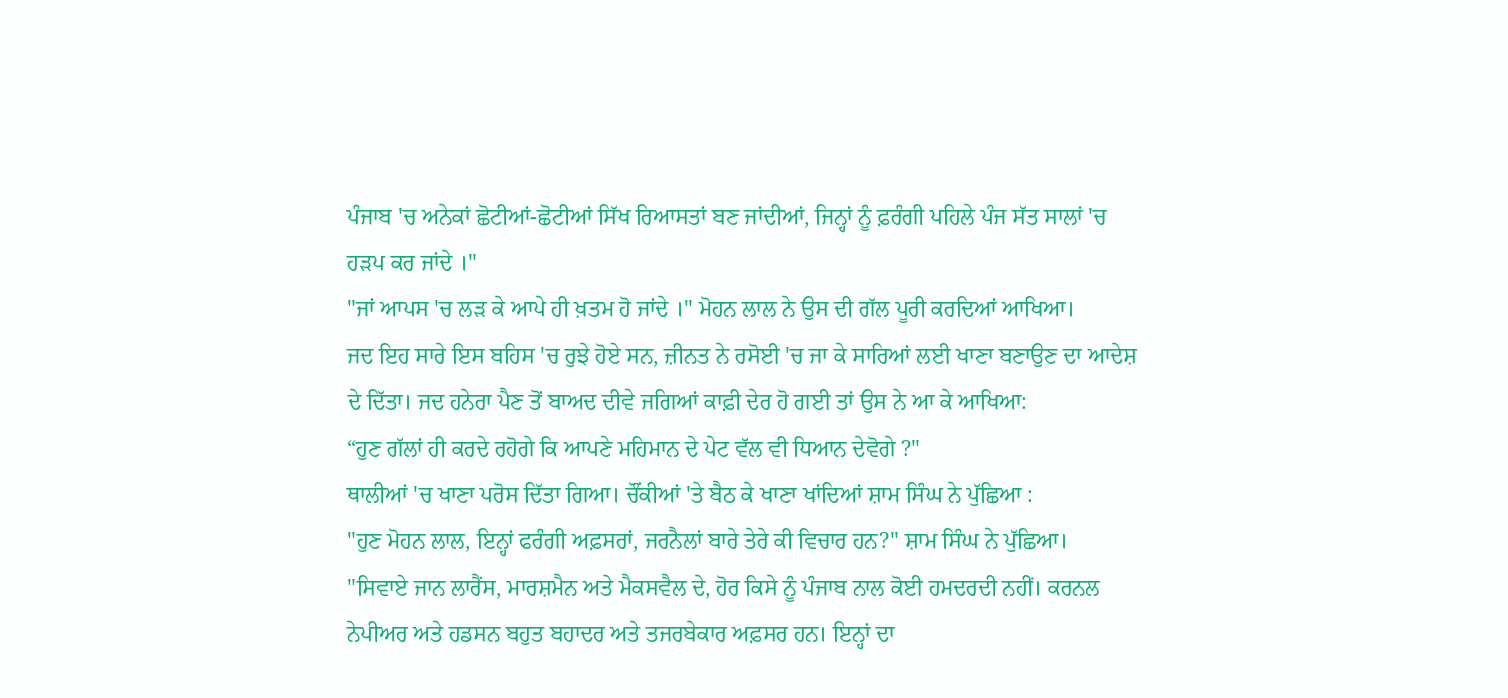ਪੰਜਾਬ 'ਚ ਅਨੇਕਾਂ ਛੋਟੀਆਂ-ਛੋਟੀਆਂ ਸਿੱਖ ਰਿਆਸਤਾਂ ਬਣ ਜਾਂਦੀਆਂ, ਜਿਨ੍ਹਾਂ ਨੂੰ ਫ਼ਰੰਗੀ ਪਹਿਲੇ ਪੰਜ ਸੱਤ ਸਾਲਾਂ 'ਚ ਹੜਪ ਕਰ ਜਾਂਦੇ ।"
"ਜਾਂ ਆਪਸ 'ਚ ਲੜ ਕੇ ਆਪੇ ਹੀ ਖ਼ਤਮ ਹੋ ਜਾਂਦੇ ।" ਮੋਹਨ ਲਾਲ ਨੇ ਉਸ ਦੀ ਗੱਲ ਪੂਰੀ ਕਰਦਿਆਂ ਆਖਿਆ।
ਜਦ ਇਹ ਸਾਰੇ ਇਸ ਬਹਿਸ 'ਚ ਰੁਝੇ ਹੋਏ ਸਨ, ਜ਼ੀਨਤ ਨੇ ਰਸੋਈ 'ਚ ਜਾ ਕੇ ਸਾਰਿਆਂ ਲਈ ਖਾਣਾ ਬਣਾਉਣ ਦਾ ਆਦੇਸ਼ ਦੇ ਦਿੱਤਾ। ਜਦ ਹਨੇਰਾ ਪੈਣ ਤੋਂ ਬਾਅਦ ਦੀਵੇ ਜਗਿਆਂ ਕਾਫ਼ੀ ਦੇਰ ਹੋ ਗਈ ਤਾਂ ਉਸ ਨੇ ਆ ਕੇ ਆਖਿਆ:
“ਹੁਣ ਗੱਲਾਂ ਹੀ ਕਰਦੇ ਰਹੋਗੇ ਕਿ ਆਪਣੇ ਮਹਿਮਾਨ ਦੇ ਪੇਟ ਵੱਲ ਵੀ ਧਿਆਨ ਦੇਵੋਗੇ ?"
ਥਾਲੀਆਂ 'ਚ ਖਾਣਾ ਪਰੋਸ ਦਿੱਤਾ ਗਿਆ। ਚੌਂਕੀਆਂ 'ਤੇ ਬੈਠ ਕੇ ਖਾਣਾ ਖਾਂਦਿਆਂ ਸ਼ਾਮ ਸਿੰਘ ਨੇ ਪੁੱਛਿਆ :
"ਹੁਣ ਮੋਹਨ ਲਾਲ, ਇਨ੍ਹਾਂ ਫਰੰਗੀ ਅਫ਼ਸਰਾਂ, ਜਰਨੈਲਾਂ ਬਾਰੇ ਤੇਰੇ ਕੀ ਵਿਚਾਰ ਹਨ?" ਸ਼ਾਮ ਸਿੰਘ ਨੇ ਪੁੱਛਿਆ।
"ਸਿਵਾਏ ਜਾਨ ਲਾਰੈਂਸ, ਮਾਰਸ਼ਮੈਨ ਅਤੇ ਮੈਕਸਵੈਲ ਦੇ, ਹੋਰ ਕਿਸੇ ਨੂੰ ਪੰਜਾਬ ਨਾਲ ਕੋਈ ਹਮਦਰਦੀ ਨਹੀਂ। ਕਰਨਲ ਨੇਪੀਅਰ ਅਤੇ ਹਡਸਨ ਬਹੁਤ ਬਹਾਦਰ ਅਤੇ ਤਜਰਬੇਕਾਰ ਅਫ਼ਸਰ ਹਨ। ਇਨ੍ਹਾਂ ਦਾ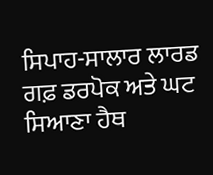ਸਿਪਾਹ-ਸਾਲਾਰ ਲਾਰਡ ਗਫ਼ ਡਰਪੋਕ ਅਤੇ ਘਟ ਸਿਆਣਾ ਹੈਥ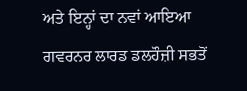ਅਤੇ ਇਨ੍ਹਾਂ ਦਾ ਨਵਾਂ ਆਇਆ ਗਵਰਨਰ ਲਾਰਡ ਡਲਹੌਜ਼ੀ ਸਭਤੋਂ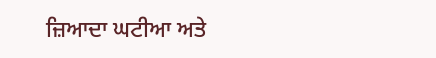ਜ਼ਿਆਦਾ ਘਟੀਆ ਅਤੇ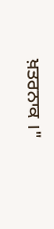ਖ਼ਤਰਨਾਕ ।"